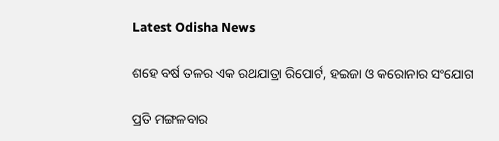Latest Odisha News

ଶହେ ବର୍ଷ ତଳର ଏକ ରଥଯାତ୍ରା ରିପୋର୍ଟ, ହଇଜା ଓ କରୋନାର ସଂଯୋଗ

ପ୍ରତି ମଙ୍ଗଳବାର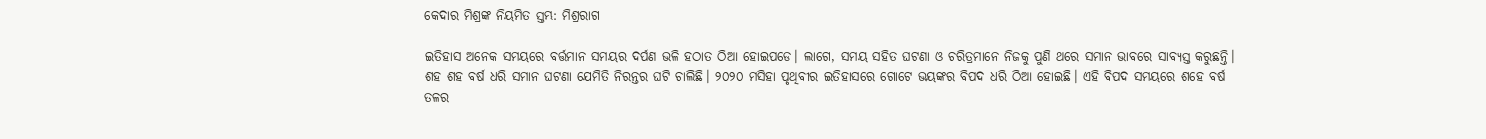କେଦାର ମିଶ୍ରଙ୍କ ନିୟମିତ ସ୍ତମ୍ଭ: ମିଶ୍ରରାଗ

ଇତିହାସ ଅନେକ ସମୟରେ ବର୍ତ୍ତମାନ ସମୟର ଦର୍ପଣ ଭଳି ହଠାତ ଠିଆ ହୋଇପଡେ। ଲାଗେ, ସମୟ ସହିତ ଘଟଣା ଓ ଚରିତ୍ରମାନେ ନିଜକୁ ପୁଣି ଥରେ ସମାନ ଭାବରେ ସାବ୍ୟସ୍ତ କରୁଛନ୍ତି। ଶହ ଶହ ବର୍ଷ ଧରି ସମାନ ଘଟଣା ଯେମିତି ନିରନ୍ତର ଘଟି ଚାଲିଛି। ୨୦୨୦ ମସିହା ପୃଥିବୀର ଇତିହାସରେ ଗୋଟେ ଭୟଙ୍କର ବିପଦ ଧରି ଠିଆ ହୋଇଛି। ଏହି ବିପଦ ସମୟରେ ଶହେ ବର୍ଷ ତଳର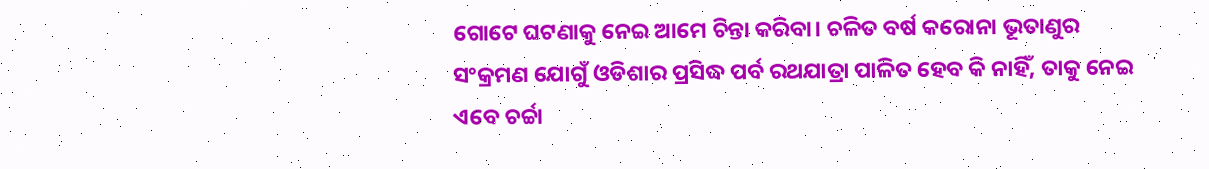ଗୋଟେ ଘଟଣାକୁ ନେଇ ଆମେ ଚିନ୍ତା କରିବା। ଚଳିତ ବର୍ଷ କରୋନା ଭୂତାଣୁର ସଂକ୍ରମଣ ଯୋଗୁଁ ଓଡିଶାର ପ୍ରସିଦ୍ଧ ପର୍ବ ରଥଯାତ୍ରା ପାଳିତ ହେବ କି ନାହିଁ, ତାକୁ ନେଇ ଏବେ ଚର୍ଚ୍ଚା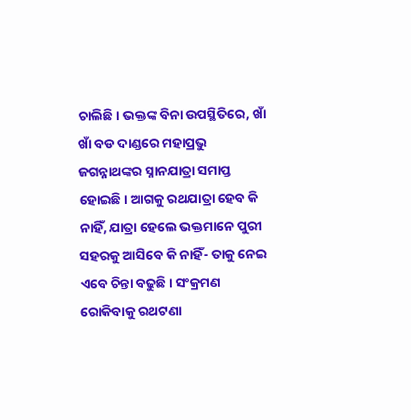ଚାଲିଛି। ଭକ୍ତଙ୍କ ବିନା ଉପସ୍ଥିତିରେ, ଖାଁ ଖାଁ ବଡ ଦାଣ୍ଡରେ ମହାପ୍ରଭୁ ଜଗନ୍ନାଥଙ୍କର ସ୍ନାନଯାତ୍ରା ସମାପ୍ତ ହୋଇଛି। ଆଗକୁ ରଥଯାତ୍ରା ହେବ କି ନାହିଁ, ଯାତ୍ରା ହେଲେ ଭକ୍ତମାନେ ପୁରୀ ସହରକୁ ଆସିବେ କି ନାହିଁ- ତାକୁ ନେଇ ଏବେ ଚିନ୍ତା ବଢୁଛି। ସଂକ୍ରମଣ ରୋକିବାକୁ ରଥଟଣା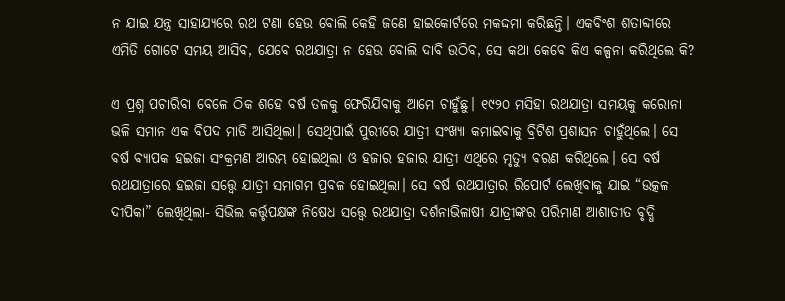ନ ଯାଇ ଯନ୍ତ୍ର ସାହାଯ୍ୟରେ ରଥ ଟଣା ହେଉ ବୋଲି କେହି ଜଣେ ହାଇକୋର୍ଟରେ ମକଦ୍ଦମା କରିଛନ୍ତି। ଏକବିଂଶ ଶତାବ୍ଦୀରେ ଏମିତି ଗୋଟେ ସମୟ ଆସିବ, ଯେବେ ରଥଯାତ୍ରା ନ ହେଉ ବୋଲି ଦାବି ଉଠିବ, ସେ କଥା କେବେ କିଏ କଳ୍ପନା କରିଥିଲେ କି?

ଏ ପ୍ରଶ୍ନ ପଚାରିବା ବେଳେ ଠିକ ଶହେ ବର୍ଷ ତଳକୁ ଫେରିଯିବାକୁ ଆମେ ଚାହୁଁଛୁ। ୧୯୨୦ ମସିହା ରଥଯାତ୍ରା ସମୟକୁ କରୋନା ଭଳି ସମାନ ଏକ ବିପଦ ମାଡି ଆସିଥିଲା। ସେଥିପାଇଁ ପୁରୀରେ ଯାତ୍ରୀ ସଂଖ୍ୟା କମାଇବାକୁ ବ୍ରିଟିଶ ପ୍ରଶାସନ ଚାହୁଁଥିଲେ। ସେ ବର୍ଷ ବ୍ୟାପକ ହଇଜା ସଂକ୍ରମଣ ଆରମ୍ଭ ହୋଇଥିଲା ଓ ହଜାର ହଜାର ଯାତ୍ରୀ ଏଥିରେ ମୃତ୍ୟୁ ବରଣ କରିଥିଲେ। ସେ ବର୍ଷ ରଥଯାତ୍ରାରେ ହଇଜା ସତ୍ତ୍ୱେ ଯାତ୍ରୀ ସମାଗମ ପ୍ରବଳ ହୋଇଥିଲା। ସେ ବର୍ଷ ରଥଯାତ୍ରାର ରିପୋର୍ଟ ଲେଖିବାକୁ ଯାଇ “ଉତ୍କଳ ଦୀପିକା” ଲେଖିଥିଲା- ସିଭିଲ କର୍ତ୍ତୃପକ୍ଷଙ୍କ ନିଷେଧ ସତ୍ତ୍ୱେ ରଥଯାତ୍ରା ଦର୍ଶନାଭିଳାଷୀ ଯାତ୍ରୀଙ୍କର ପରିମାଣ ଆଶାତୀତ ବୃଦ୍ଧି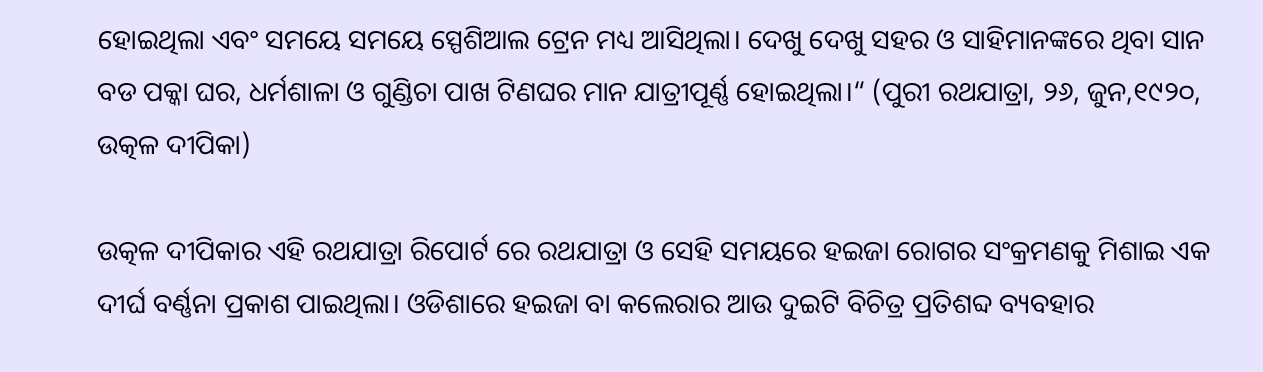ହୋଇଥିଲା ଏବଂ ସମୟେ ସମୟେ ସ୍ପେଶିଆଲ ଟ୍ରେନ ମଧ୍ୟ ଆସିଥିଲା। ଦେଖୁ ଦେଖୁ ସହର ଓ ସାହିମାନଙ୍କରେ ଥିବା ସାନ ବଡ ପକ୍କା ଘର, ଧର୍ମଶାଳା ଓ ଗୁଣ୍ଡିଚା ପାଖ ଟିଣଘର ମାନ ଯାତ୍ରୀପୂର୍ଣ୍ଣ ହୋଇଥିଲା।“ (ପୁରୀ ରଥଯାତ୍ରା, ୨୬, ଜୁନ,୧୯୨୦, ଉତ୍କଳ ଦୀପିକା)

ଉତ୍କଳ ଦୀପିକାର ଏହି ରଥଯାତ୍ରା ରିପୋର୍ଟ ରେ ରଥଯାତ୍ରା ଓ ସେହି ସମୟରେ ହଇଜା ରୋଗର ସଂକ୍ରମଣକୁ ମିଶାଇ ଏକ ଦୀର୍ଘ ବର୍ଣ୍ଣନା ପ୍ରକାଶ ପାଇଥିଲା। ଓଡିଶାରେ ହଇଜା ବା କଲେରାର ଆଉ ଦୁଇଟି ବିଚିତ୍ର ପ୍ରତିଶବ୍ଦ ବ୍ୟବହାର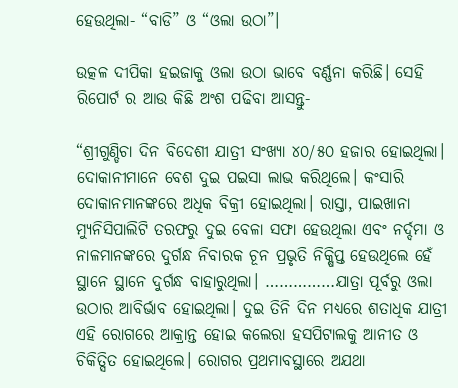ହେଉଥିଲା- “ବାଡି” ଓ “ଓଲା ଉଠା”।

ଉତ୍କଳ ଦୀପିକା ହଇଜାକୁ ଓଲା ଉଠା ଭାବେ ବର୍ଣ୍ଣନା କରିଛି। ସେହି ରିପୋର୍ଟ ର ଆଉ କିଛି ଅଂଶ ପଢିବା ଆସନ୍ତୁ-

“ଶ୍ରୀଗୁଣ୍ଡିଚା ଦିନ ବିଦେଶୀ ଯାତ୍ରୀ ସଂଖ୍ୟା ୪୦/୫୦ ହଜାର ହୋଇଥିଲା। ଦୋକାନୀମାନେ ବେଶ ଦୁଇ ପଇସା ଲାଭ କରିଥିଲେ। କଂସାରି ଦୋକାନମାନଙ୍କରେ ଅଧିକ ବିକ୍ରୀ ହୋଇଥିଲା। ରାସ୍ତା, ପାଇଖାନା ମ୍ୟୁନିସିପାଲିଟି ତରଫରୁ ଦୁଇ ବେଳା ସଫା ହେଉଥିଲା ଏବଂ ନର୍ଦ୍ଦମା ଓ ନାଳମାନଙ୍କରେ ଦୁର୍ଗନ୍ଧ ନିବାରକ ଚୂନ ପ୍ରଭୃତି ନିକ୍ଷିପ୍ତ ହେଉଥିଲେ ହେଁ ସ୍ଥାନେ ସ୍ଥାନେ ଦୁର୍ଗନ୍ଧ ବାହାରୁଥିଲା। ……………ଯାତ୍ରା ପୂର୍ବରୁ ଓଲା ଉଠାର ଆବିର୍ଭାବ ହୋଇଥିଲା। ଦୁଇ ତିନି ଦିନ ମଧ୍ୟରେ ଶତାଧିକ ଯାତ୍ରୀ ଏହି ରୋଗରେ ଆକ୍ରାନ୍ତ ହୋଇ କଲେରା ହସପିଟାଲକୁ ଆନୀତ ଓ ଚିକିତ୍ସିତ ହୋଇଥିଲେ। ରୋଗର ପ୍ରଥମାବସ୍ଥାରେ ଅଯଥା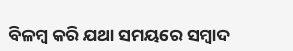ବିଳମ୍ବ କରି ଯଥା ସମୟରେ ସମ୍ବାଦ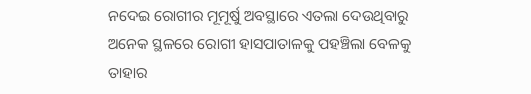ନଦେଇ ରୋଗୀର ମୂମୂର୍ଷୁ ଅବସ୍ଥାରେ ଏତଲା ଦେଉଥିବାରୁ ଅନେକ ସ୍ଥଳରେ ରୋଗୀ ହାସପାତାଳକୁ ପହଞ୍ଚିଲା ବେଳକୁ ତାହାର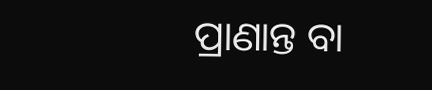ପ୍ରାଣାନ୍ତ ବା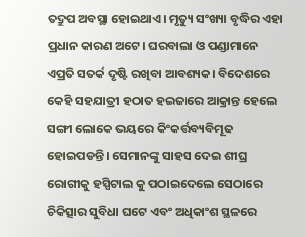ତଦ୍ରୁପ ଅବସ୍ଥା ହୋଇଥାଏ। ମୃତ୍ୟୁ ସଂଖ୍ୟା ବୃଦ୍ଧିର ଏହା ପ୍ରଧାନ କାରଣ ଅଟେ। ଘରବାଲା ଓ ପଣ୍ଡାମାନେ ଏପ୍ରତି ସତର୍କ ଦୃଷ୍ଟି ରଖିବା ଆବଶ୍ୟକ। ବିଦେଶରେ କେହି ସହଯାତ୍ରୀ ହଠାତ ହଇଜାରେ ଆକ୍ରାନ୍ତ ହେଲେ ସଙ୍ଗୀ ଲୋକେ ଭୟରେ କିଂକର୍ତ୍ତବ୍ୟବିମୂଢ ହୋଇପଡନ୍ତି। ସେମାନଙ୍କୁ ସାହସ ଦେଇ ଶୀଘ୍ର ରୋଗୀକୁ ହସ୍ପିଟାଲ କୁ ପଠାଇଦେଲେ ସେଠାରେ ଚିକିତ୍ସାର ସୁବିଧା ଘଟେ ଏବଂ ଅଧିକାଂଶ ସ୍ଥଳରେ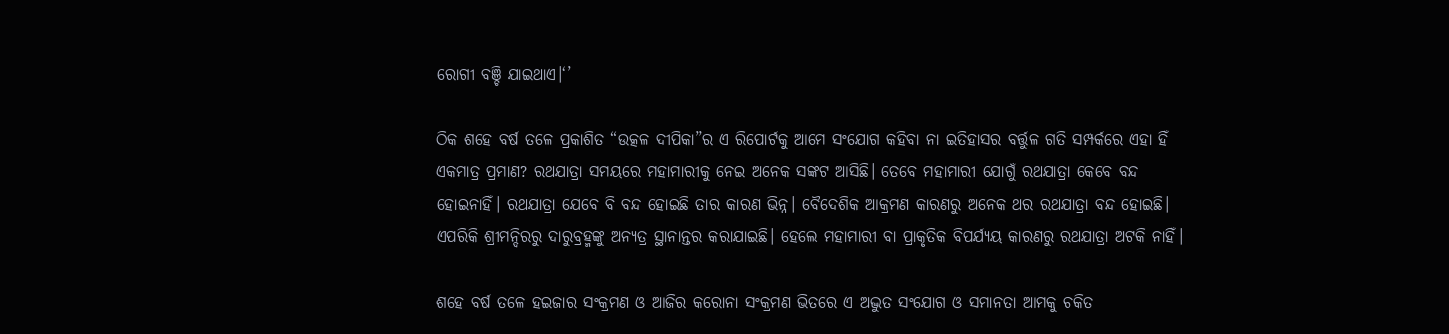ରୋଗୀ ବଞ୍ଚି ଯାଇଥାଏ।‘’

ଠିକ ଶହେ ବର୍ଷ ତଳେ ପ୍ରକାଶିତ “ଉତ୍କଳ ଦୀପିକା”ର ଏ ରିପୋର୍ଟକୁ ଆମେ ସଂଯୋଗ କହିବା ନା ଇତିହାସର ବର୍ତ୍ତୁଳ ଗତି ସମ୍ପର୍କରେ ଏହା ହିଁ ଏକମାତ୍ର ପ୍ରମାଣ? ରଥଯାତ୍ରା ସମୟରେ ମହାମାରୀକୁ ନେଇ ଅନେକ ସଙ୍କଟ ଆସିଛି। ତେବେ ମହାମାରୀ ଯୋଗୁଁ ରଥଯାତ୍ରା କେବେ ବନ୍ଦ ହୋଇନାହିଁ। ରଥଯାତ୍ରା ଯେବେ ବି ବନ୍ଦ ହୋଇଛି ତାର କାରଣ ଭିନ୍ନ। ବୈଦେଶିକ ଆକ୍ରମଣ କାରଣରୁ ଅନେକ ଥର ରଥଯାତ୍ରା ବନ୍ଦ ହୋଇଛି। ଏପରିକି ଶ୍ରୀମନ୍ଦିରରୁ ଦାରୁବ୍ରହ୍ମଙ୍କୁ ଅନ୍ୟତ୍ର ସ୍ଥାନାନ୍ତର କରାଯାଇଛି। ହେଲେ ମହାମାରୀ ବା ପ୍ରାକୃତିକ ବିପର୍ଯ୍ୟୟ କାରଣରୁ ରଥଯାତ୍ରା ଅଟକି ନାହିଁ।

ଶହେ ବର୍ଷ ତଳେ ହଇଜାର ସଂକ୍ରମଣ ଓ ଆଜିର କରୋନା ସଂକ୍ରମଣ ଭିତରେ ଏ ଅଦ୍ଭୁତ ସଂଯୋଗ ଓ ସମାନତା ଆମକୁ ଚକିତ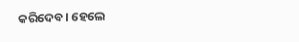କରିଦେବ। ହେଲେ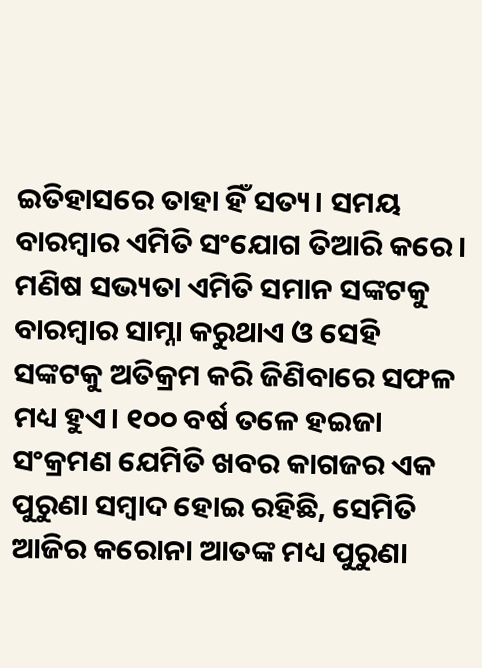ଇତିହାସରେ ତାହା ହିଁ ସତ୍ୟ। ସମୟ ବାରମ୍ବାର ଏମିତି ସଂଯୋଗ ତିଆରି କରେ। ମଣିଷ ସଭ୍ୟତା ଏମିତି ସମାନ ସଙ୍କଟକୁ ବାରମ୍ବାର ସାମ୍ନା କରୁଥାଏ ଓ ସେହି ସଙ୍କଟକୁ ଅତିକ୍ରମ କରି ଜିଣିବାରେ ସଫଳ ମଧ୍ୟ ହୁଏ। ୧୦୦ ବର୍ଷ ତଳେ ହଇଜା ସଂକ୍ରମଣ ଯେମିତି ଖବର କାଗଜର ଏକ ପୁରୁଣା ସମ୍ବାଦ ହୋଇ ରହିଛି, ସେମିତି ଆଜିର କରୋନା ଆତଙ୍କ ମଧ୍ୟ ପୁରୁଣା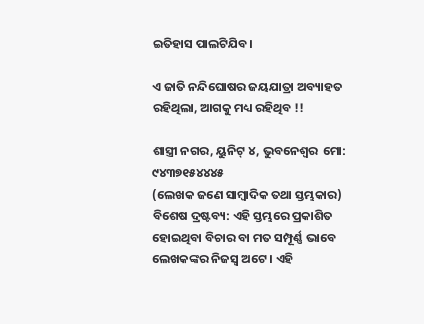ଇତିହାସ ପାଲଟିଯିବ।

ଏ ଜାତି ନନ୍ଦିଘୋଷର ଜୟଯାତ୍ରା ଅବ୍ୟାହତ ରହିଥିଲା, ଆଗକୁ ମଧ୍ୟ ରହିଥିବ !!

ଶାସ୍ତ୍ରୀ ନଗର, ୟୁନିଟ୍ ୪, ଭୁବନେଶ୍ୱର  ମୋ: ୯୪୩୭୧୫୪୪୪୫
(ଲେଖକ ଜଣେ ସାମ୍ବାଦିକ ତଥା ସ୍ତମ୍ଭକାର)
ବିଶେଷ ଦ୍ରଷ୍ଟବ୍ୟ: ଏହି ସ୍ତମ୍ଭରେ ପ୍ରକାଶିତ ହୋଇଥିବା ବିଚାର ବା ମତ ସମ୍ପୂର୍ଣ୍ଣ ଭାବେ ଲେଖକଙ୍କର ନିଜସ୍ୱ ଅଟେ । ଏହି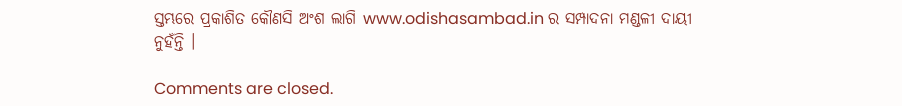ସ୍ତମ୍ଭରେ ପ୍ରକାଶିତ କୌଣସି ଅଂଶ ଲାଗି www.odishasambad.in ର ସମ୍ପାଦନା ମଣ୍ଡଳୀ ଦାୟୀ ନୁହଁନ୍ତି ।

Comments are closed.